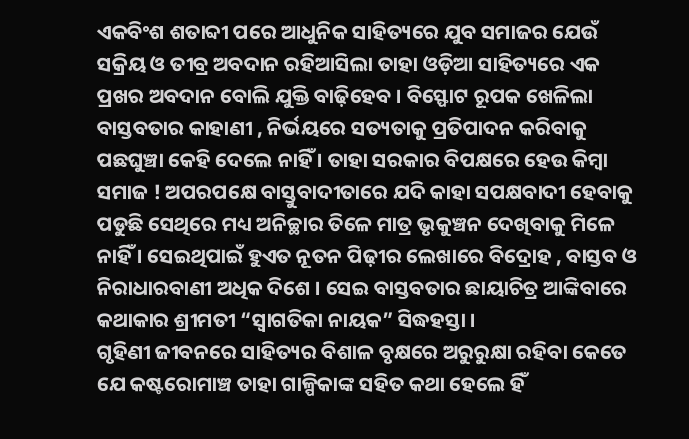ଏକବିଂଶ ଶତାବ୍ଦୀ ପରେ ଆଧୁନିକ ସାହିତ୍ୟରେ ଯୁବ ସମାଜର ଯେଉଁ ସକ୍ରିୟ ଓ ତୀବ୍ର ଅବଦାନ ରହିଆସିଲା ତାହା ଓଡ଼ିଆ ସାହିତ୍ୟରେ ଏକ ପ୍ରଖର ଅବଦାନ ବୋଲି ଯୁକ୍ତି ବାଢ଼ିହେବ । ବିସ୍ଫୋଟ ରୂପକ ଖେଳିଲା ବାସ୍ତବତାର କାହାଣୀ , ନିର୍ଭୟରେ ସତ୍ୟତାକୁ ପ୍ରତିପାଦନ କରିବାକୁ ପଛଘୁଞ୍ଚା କେହି ଦେଲେ ନାହିଁ । ତାହା ସରକାର ବିପକ୍ଷରେ ହେଉ କିମ୍ବା ସମାଜ ! ଅପରପକ୍ଷେ ବାସ୍ତୁବାଦୀତାରେ ଯଦି କାହା ସପକ୍ଷବାଦୀ ହେବାକୁ ପଡୁଛି ସେଥିରେ ମଧ୍ୟ ଅନିଚ୍ଛାର ତିଳେ ମାତ୍ର ଭୃକୁଞ୍ଚନ ଦେଖିବାକୁ ମିଳେ ନାହିଁ । ସେଇଥିପାଇଁ ହୁଏତ ନୂତନ ପିଢ଼ୀର ଲେଖାରେ ବିଦ୍ରୋହ , ବାସ୍ତବ ଓ ନିରାଧାରବାଣୀ ଅଧିକ ଦିଶେ । ସେଇ ବାସ୍ତବତାର ଛାୟାଚିତ୍ର ଆଙ୍କିବାରେ କଥାକାର ଶ୍ରୀମତୀ “ସ୍ୱାଗତିକା ନାୟକ” ସିଦ୍ଧହସ୍ତା ।
ଗୃହିଣୀ ଜୀବନରେ ସାହିତ୍ୟର ବିଶାଳ ବୃକ୍ଷରେ ଅରୁରୁକ୍ଷା ରହିବା କେତେ ଯେ କଷ୍ଟରୋମାଞ୍ଚ ତାହା ଗାଳ୍ପିକାଙ୍କ ସହିତ କଥା ହେଲେ ହିଁ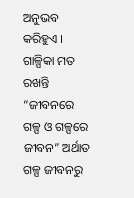ଅନୁଭବ କରିହୁଏ । ଗାଳ୍ପିକା ମତ ରଖନ୍ତି “ଜୀବନରେ ଗଳ୍ପ ଓ ଗଳ୍ପରେ ଜୀବନ” ଅର୍ଥାତ ଗଳ୍ପ ଜୀବନରୁ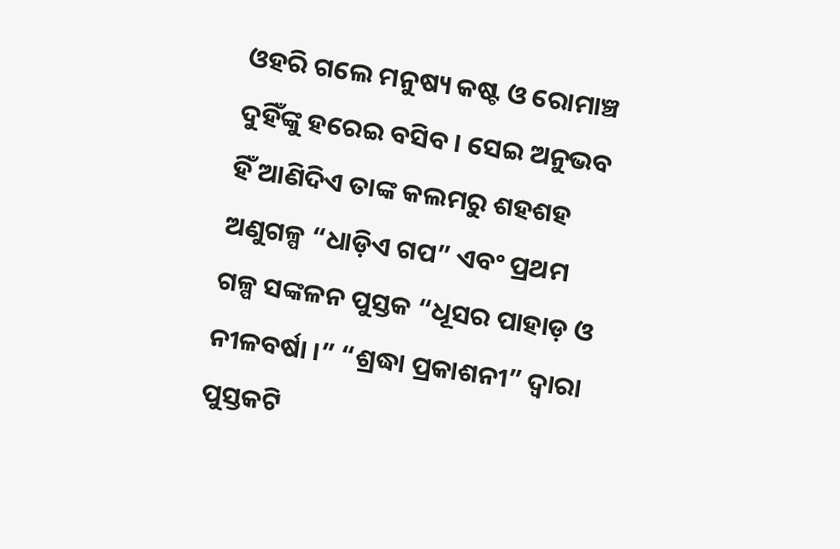ଓହରି ଗଲେ ମନୁଷ୍ୟ କଷ୍ଟ ଓ ରୋମାଞ୍ଚ ଦୁହିଁଙ୍କୁ ହରେଇ ବସିବ । ସେଇ ଅନୁଭବ ହିଁ ଆଣିଦିଏ ତାଙ୍କ କଲମରୁ ଶହଶହ ଅଣୁଗଳ୍ପ “ଧାଡ଼ିଏ ଗପ” ଏବଂ ପ୍ରଥମ ଗଳ୍ପ ସଙ୍କଳନ ପୁସ୍ତକ “ଧୂସର ପାହାଡ଼ ଓ ନୀଳବର୍ଷା ।” “ଶ୍ରଦ୍ଧା ପ୍ରକାଶନୀ” ଦ୍ୱାରା ପୁସ୍ତକଟି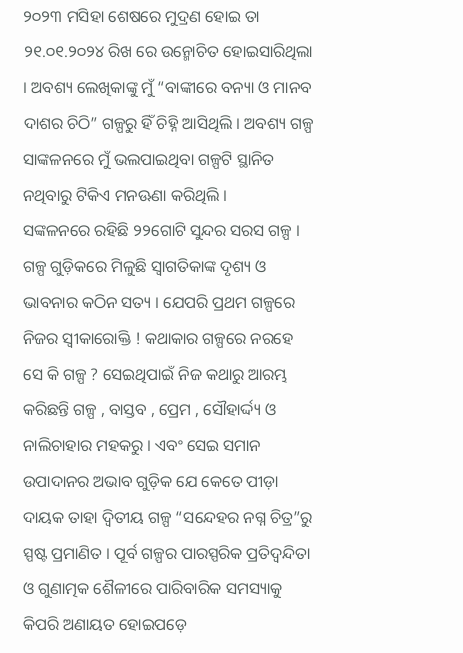୨୦୨୩ ମସିହା ଶେଷରେ ମୁଦ୍ରଣ ହୋଇ ତା ୨୧.୦୧.୨୦୨୪ ରିଖ ରେ ଉନ୍ମୋଚିତ ହୋଇସାରିଥିଲା । ଅବଶ୍ୟ ଲେଖିକାଙ୍କୁ ମୁଁ “ବାଙ୍କୀରେ ବନ୍ୟା ଓ ମାନବ ଦାଶର ଚିଠି” ଗଳ୍ପରୁ ହିଁ ଚିହ୍ନି ଆସିଥିଲି । ଅବଶ୍ୟ ଗଳ୍ପ ସାଙ୍କଳନରେ ମୁଁ ଭଲପାଇଥିବା ଗଳ୍ପଟି ସ୍ଥାନିତ ନଥିବାରୁ ଟିକିଏ ମନଊଣା କରିଥିଲି ।
ସଙ୍କଳନରେ ରହିଛି ୨୨ଗୋଟି ସୁନ୍ଦର ସରସ ଗଳ୍ପ । ଗଳ୍ପ ଗୁଡ଼ିକରେ ମିଳୁଛି ସ୍ୱାଗତିକାଙ୍କ ଦୃଶ୍ୟ ଓ ଭାବନାର କଠିନ ସତ୍ୟ । ଯେପରି ପ୍ରଥମ ଗଳ୍ପରେ ନିଜର ସ୍ୱୀକାରୋକ୍ତି ! କଥାକାର ଗଳ୍ପରେ ନରହେ ସେ କି ଗଳ୍ପ ? ସେଇଥିପାଇଁ ନିଜ କଥାରୁ ଆରମ୍ଭ କରିଛନ୍ତି ଗଳ୍ପ , ବାସ୍ତବ , ପ୍ରେମ , ସୌହାର୍ଦ୍ଦ୍ୟ ଓ ନାଲିଚାହାର ମହକରୁ । ଏବଂ ସେଇ ସମାନ ଉପାଦାନର ଅଭାବ ଗୁଡ଼ିକ ଯେ କେତେ ପୀଡ଼ା ଦାୟକ ତାହା ଦ୍ଵିତୀୟ ଗଳ୍ପ “ସନ୍ଦେହର ନଗ୍ନ ଚିତ୍ର”ରୁ ସ୍ପଷ୍ଟ ପ୍ରମାଣିତ । ପୂର୍ବ ଗଳ୍ପର ପାରସ୍ପରିକ ପ୍ରତିଦ୍ବନ୍ଦିତା ଓ ଗୁଣାତ୍ମକ ଶୈଳୀରେ ପାରିବାରିକ ସମସ୍ୟାକୁ କିପରି ଅଣାୟତ ହୋଇପଡ଼େ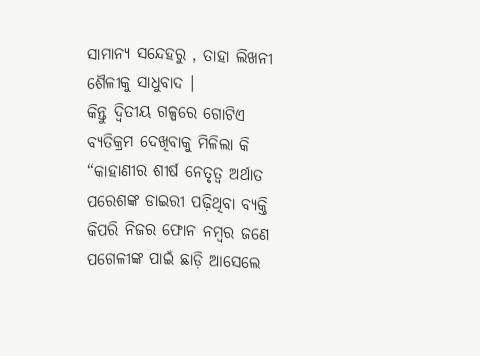ସାମାନ୍ୟ ସନ୍ଦେହରୁ , ତାହା ଲିଖନୀ ଶୈଳୀକୁ ସାଧୁବାଦ ।
କିନ୍ତୁ ଦ୍ଵିତୀୟ ଗଳ୍ପରେ ଗୋଟିଏ ବ୍ୟତିକ୍ରମ ଦେଖିବାକୁ ମିଳିଲା କି “କାହାଣୀର ଶୀର୍ଷ ନେତୃତ୍ୱ ଅର୍ଥାତ ପରେଶଙ୍କ ଡାଇରୀ ପଢ଼ିଥିବା ବ୍ୟକ୍ତି କିପରି ନିଜର ଫୋନ ନମ୍ବର ଜଣେ ପଗେଳୀଙ୍କ ପାଇଁ ଛାଡ଼ି ଆସେଲେ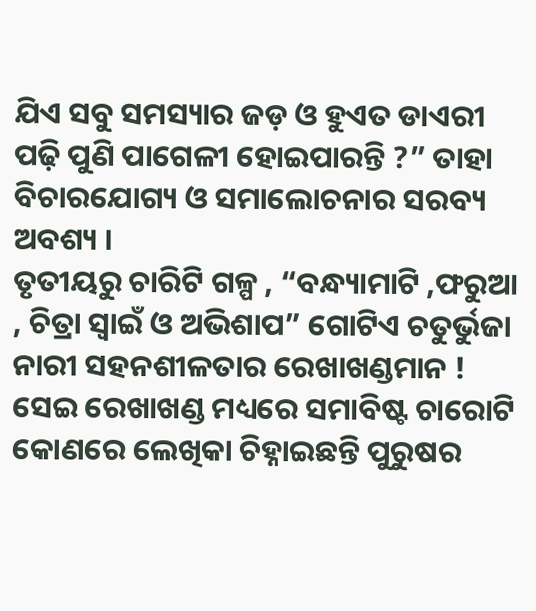ଯିଏ ସବୁ ସମସ୍ୟାର ଜଡ଼ ଓ ହୁଏତ ଡାଏରୀ ପଢ଼ି ପୁଣି ପାଗେଳୀ ହୋଇପାରନ୍ତି ?” ତାହା ବିଚାରଯୋଗ୍ୟ ଓ ସମାଲୋଚନାର ସରବ୍ୟ ଅବଶ୍ୟ ।
ତୃତୀୟରୁ ଚାରିଟି ଗଳ୍ପ , “ବନ୍ଧ୍ୟାମାଟି ,ଫରୁଆ , ଚିତ୍ରା ସ୍ୱାଇଁ ଓ ଅଭିଶାପ” ଗୋଟିଏ ଚତୁର୍ଭୁଜା ନାରୀ ସହନଶୀଳତାର ରେଖାଖଣ୍ଡମାନ ! ସେଇ ରେଖାଖଣ୍ଡ ମଧ୍ୟରେ ସମାବିଷ୍ଟ ଚାରୋଟି କୋଣରେ ଲେଖିକା ଚିହ୍ନାଇଛନ୍ତି ପୁରୁଷର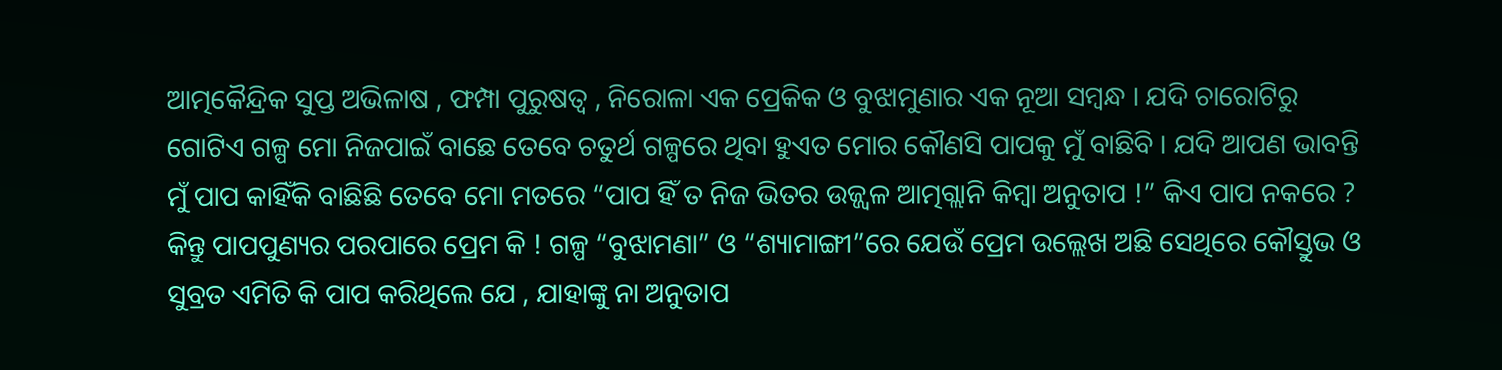ଆତ୍ମକୈନ୍ଦ୍ରିକ ସୁପ୍ତ ଅଭିଳାଷ , ଫମ୍ପା ପୁରୁଷତ୍ୱ , ନିରୋଳା ଏକ ପ୍ରେକିକ ଓ ବୁଝାମୁଣାର ଏକ ନୂଆ ସମ୍ବନ୍ଧ । ଯଦି ଚାରୋଟିରୁ ଗୋଟିଏ ଗଳ୍ପ ମୋ ନିଜପାଇଁ ବାଛେ ତେବେ ଚତୁର୍ଥ ଗଳ୍ପରେ ଥିବା ହୁଏତ ମୋର କୌଣସି ପାପକୁ ମୁଁ ବାଛିବି । ଯଦି ଆପଣ ଭାବନ୍ତି ମୁଁ ପାପ କାହିଁକି ବାଛିଛି ତେବେ ମୋ ମତରେ “ପାପ ହିଁ ତ ନିଜ ଭିତର ଉଜ୍ଜ୍ୱଳ ଆତ୍ମଗ୍ଲାନି କିମ୍ବା ଅନୁତାପ !” କିଏ ପାପ ନକରେ ?
କିନ୍ତୁ ପାପପୁଣ୍ୟର ପରପାରେ ପ୍ରେମ କି ! ଗଳ୍ପ “ବୁଝାମଣା” ଓ “ଶ୍ୟାମାଙ୍ଗୀ”ରେ ଯେଉଁ ପ୍ରେମ ଉଲ୍ଲେଖ ଅଛି ସେଥିରେ କୌସ୍ତୁଭ ଓ ସୁବ୍ରତ ଏମିତି କି ପାପ କରିଥିଲେ ଯେ , ଯାହାଙ୍କୁ ନା ଅନୁତାପ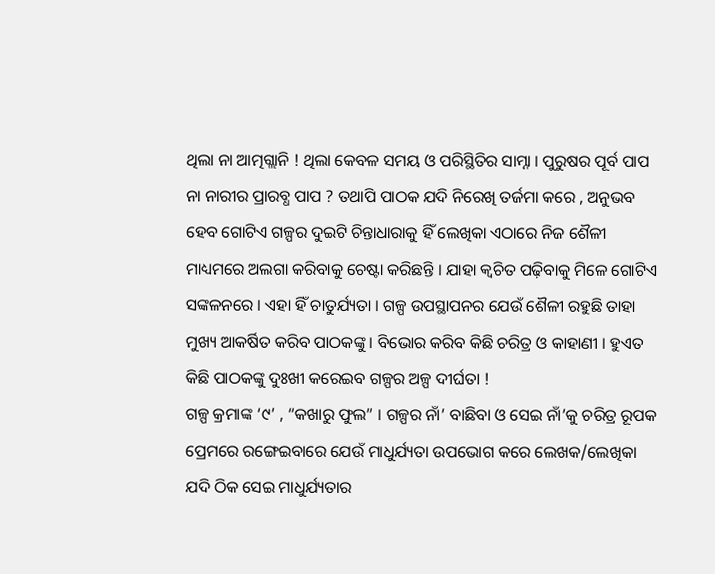ଥିଲା ନା ଆତ୍ମଗ୍ଲାନି ! ଥିଲା କେବଳ ସମୟ ଓ ପରିସ୍ଥିତିର ସାମ୍ନା । ପୁରୁଷର ପୂର୍ବ ପାପ ନା ନାରୀର ପ୍ରାରବ୍ଧ ପାପ ? ତଥାପି ପାଠକ ଯଦି ନିରେଖି ତର୍ଜମା କରେ , ଅନୁଭବ ହେବ ଗୋଟିଏ ଗଳ୍ପର ଦୁଇଟି ଚିନ୍ତାଧାରାକୁ ହିଁ ଲେଖିକା ଏଠାରେ ନିଜ ଶୈଳୀ ମାଧ୍ୟମରେ ଅଲଗା କରିବାକୁ ଚେଷ୍ଟା କରିଛନ୍ତି । ଯାହା କ୍ଵଚିତ ପଢ଼ିବାକୁ ମିଳେ ଗୋଟିଏ ସଙ୍କଳନରେ । ଏହା ହିଁ ଚାତୁର୍ଯ୍ୟତା । ଗଳ୍ପ ଉପସ୍ଥାପନର ଯେଉଁ ଶୈଳୀ ରହୁଛି ତାହା ମୁଖ୍ୟ ଆକର୍ଷିତ କରିବ ପାଠକଙ୍କୁ । ବିଭୋର କରିବ କିଛି ଚରିତ୍ର ଓ କାହାଣୀ । ହୁଏତ କିଛି ପାଠକଙ୍କୁ ଦୁଃଖୀ କରେଇବ ଗଳ୍ପର ଅଳ୍ପ ଦୀର୍ଘତା !
ଗଳ୍ପ କ୍ରମାଙ୍କ ‘୯’ , “କଖାରୁ ଫୁଲ” । ଗଳ୍ପର ନାଁ’ ବାଛିବା ଓ ସେଇ ନାଁ’କୁ ଚରିତ୍ର ରୂପକ ପ୍ରେମରେ ରଙ୍ଗେଇବାରେ ଯେଉଁ ମାଧୁର୍ଯ୍ୟତା ଉପଭୋଗ କରେ ଲେଖକ/ଲେଖିକା ଯଦି ଠିକ ସେଇ ମାଧୁର୍ଯ୍ୟତାର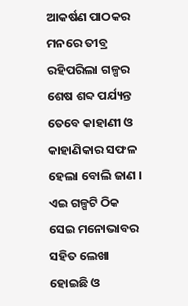ଆକର୍ଷଣ ପାଠକର ମନରେ ତୀବ୍ର ରହିପରିଲା ଗଳ୍ପର ଶେଷ ଶବ୍ଦ ପର୍ଯ୍ୟନ୍ତ ତେବେ କାହାଣୀ ଓ କାହାଣିକାର ସଫଳ ହେଲା ବୋଲି ଜାଣ । ଏଇ ଗଳ୍ପଟି ଠିକ ସେଇ ମନୋଭାବର ସହିତ ଲେଖା ହୋଇଛି ଓ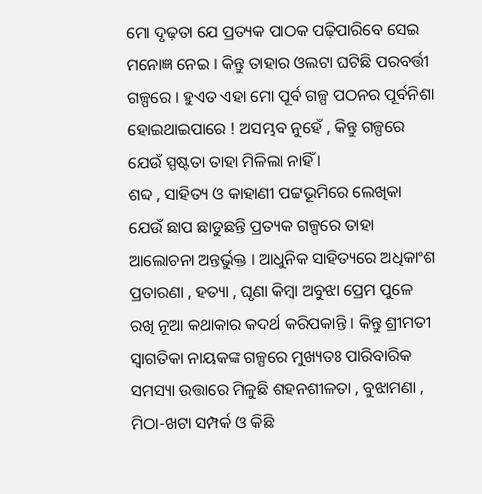ମୋ ଦୃଢ଼ତା ଯେ ପ୍ରତ୍ୟକ ପାଠକ ପଢ଼ିପାରିବେ ସେଇ ମନୋଜ୍ଞ ନେଇ । କିନ୍ତୁ ତାହାର ଓଲଟା ଘଟିଛି ପରବର୍ତ୍ତୀ ଗଳ୍ପରେ । ହୁଏତ ଏହା ମୋ ପୂର୍ବ ଗଳ୍ପ ପଠନର ପୂର୍ବନିଶା ହୋଇଥାଇପାରେ ! ଅସମ୍ଭବ ନୁହେଁ , କିନ୍ତୁ ଗଳ୍ପରେ ଯେଉଁ ସ୍ପଷ୍ଟତା ତାହା ମିଳିଲା ନାହିଁ ।
ଶବ୍ଦ , ସାହିତ୍ୟ ଓ କାହାଣୀ ପଟ୍ଟଭୂମିରେ ଲେଖିକା ଯେଉଁ ଛାପ ଛାଡୁଛନ୍ତି ପ୍ରତ୍ୟକ ଗଳ୍ପରେ ତାହା ଆଲୋଚନା ଅନ୍ତର୍ଭୁକ୍ତ । ଆଧୁନିକ ସାହିତ୍ୟରେ ଅଧିକାଂଶ ପ୍ରତାରଣା , ହତ୍ୟା , ଘୃଣା କିମ୍ବା ଅବୁଝା ପ୍ରେମ ପୁଳେ ରଖି ନୂଆ କଥାକାର କଦର୍ଥ କରିପକାନ୍ତି । କିନ୍ତୁ ଶ୍ରୀମତୀ ସ୍ୱାଗତିକା ନାୟକଙ୍କ ଗଳ୍ପରେ ମୁଖ୍ୟତଃ ପାରିବାରିକ ସମସ୍ୟା ଉତ୍ତାରେ ମିଳୁଛି ଶହନଶୀଳତା , ବୁଝାମଣା , ମିଠା-ଖଟା ସମ୍ପର୍କ ଓ କିଛି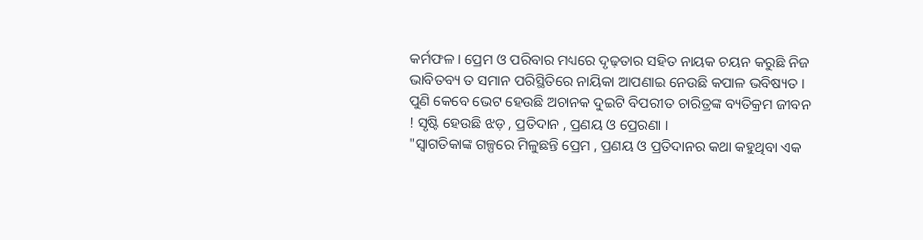କର୍ମଫଳ । ପ୍ରେମ ଓ ପରିବାର ମଧ୍ୟରେ ଦୃଢ଼ତାର ସହିତ ନାୟକ ଚୟନ କରୁଛି ନିଜ ଭାବିତବ୍ୟ ତ ସମାନ ପରିସ୍ଥିତିରେ ନାୟିକା ଆପଣାଇ ନେଉଛି କପାଳ ଭବିଷ୍ୟତ । ପୁଣି କେବେ ଭେଟ ହେଉଛି ଅଚାନକ ଦୁଇଟି ବିପରୀତ ଚାରିତ୍ରଙ୍କ ବ୍ୟତିକ୍ରମ ଜୀବନ ! ସୃଷ୍ଟି ହେଉଛି ଝଡ଼ , ପ୍ରତିଦାନ , ପ୍ରଣୟ ଓ ପ୍ରେରଣା ।
"ସ୍ୱାଗତିକାଙ୍କ ଗଳ୍ପରେ ମିଳୁଛନ୍ତି ପ୍ରେମ , ପ୍ରଣୟ ଓ ପ୍ରତିଦାନର କଥା କହୁଥିବା ଏକ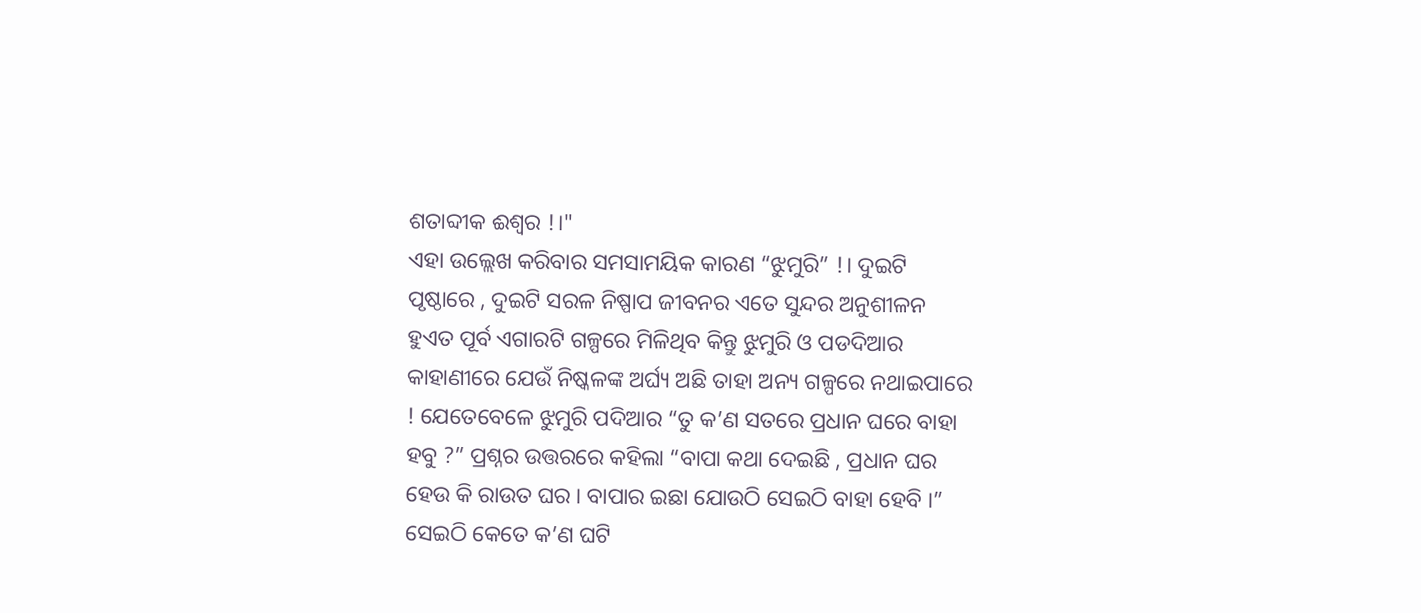ଶତାବ୍ଦୀକ ଈଶ୍ୱର !।"
ଏହା ଉଲ୍ଲେଖ କରିବାର ସମସାମୟିକ କାରଣ “ଝୁମୁରି” !। ଦୁଇଟି ପୃଷ୍ଠାରେ , ଦୁଇଟି ସରଳ ନିଷ୍ପାପ ଜୀବନର ଏତେ ସୁନ୍ଦର ଅନୁଶୀଳନ ହୁଏତ ପୂର୍ବ ଏଗାରଟି ଗଳ୍ପରେ ମିଳିଥିବ କିନ୍ତୁ ଝୁମୁରି ଓ ପଡଦିଆର କାହାଣୀରେ ଯେଉଁ ନିଷ୍କଳଙ୍କ ଅର୍ଘ୍ୟ ଅଛି ତାହା ଅନ୍ୟ ଗଳ୍ପରେ ନଥାଇପାରେ ! ଯେତେବେଳେ ଝୁମୁରି ପଦିଆର “ତୁ କ’ଣ ସତରେ ପ୍ରଧାନ ଘରେ ବାହା ହବୁ ?” ପ୍ରଶ୍ନର ଉତ୍ତରରେ କହିଲା “ବାପା କଥା ଦେଇଛି , ପ୍ରଧାନ ଘର ହେଉ କି ରାଉତ ଘର । ବାପାର ଇଛା ଯୋଉଠି ସେଇଠି ବାହା ହେବି ।” ସେଇଠି କେତେ କ’ଣ ଘଟି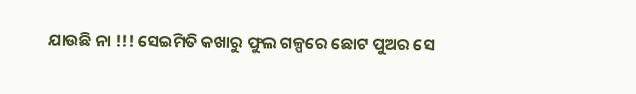ଯାଉଛି ନା !!! ସେଇମିତି କଖାରୁ ଫୁଲ ଗଳ୍ପରେ ଛୋଟ ପୁଅର ସେ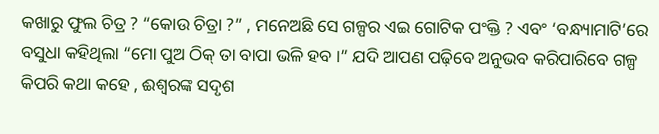କଖାରୁ ଫୁଲ ଚିତ୍ର ? “କୋଉ ଚିତ୍ରା ?” , ମନେଅଛି ସେ ଗଳ୍ପର ଏଇ ଗୋଟିକ ପଂକ୍ତି ? ଏବଂ ‘ବନ୍ଧ୍ୟାମାଟି’ରେ ବସୁଧା କହିଥିଲା “ମୋ ପୁଅ ଠିକ୍ ତା ବାପା ଭଳି ହବ ।” ଯଦି ଆପଣ ପଢ଼ିବେ ଅନୁଭବ କରିପାରିବେ ଗଳ୍ପ କିପରି କଥା କହେ , ଈଶ୍ୱରଙ୍କ ସଦୃଶ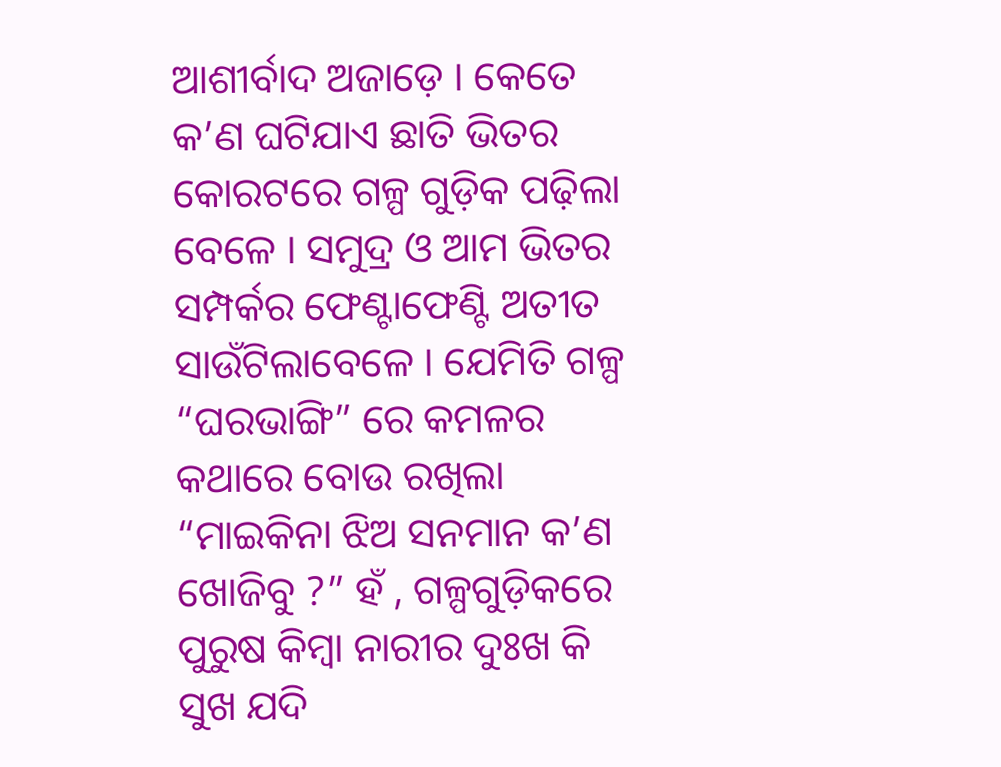ଆଶୀର୍ବାଦ ଅଜାଡ଼େ । କେତେ କ’ଣ ଘଟିଯାଏ ଛାତି ଭିତର କୋରଟରେ ଗଳ୍ପ ଗୁଡ଼ିକ ପଢ଼ିଲା ବେଳେ । ସମୁଦ୍ର ଓ ଆମ ଭିତର ସମ୍ପର୍କର ଫେଣ୍ଟାଫେଣ୍ଟି ଅତୀତ ସାଉଁଟିଲାବେଳେ । ଯେମିତି ଗଳ୍ପ “ଘରଭାଙ୍ଗି” ରେ କମଳର କଥାରେ ବୋଉ ରଖିଲା “ମାଇକିନା ଝିଅ ସନମାନ କ’ଣ ଖୋଜିବୁ ?” ହଁ , ଗଳ୍ପଗୁଡ଼ିକରେ ପୁରୁଷ କିମ୍ବା ନାରୀର ଦୁଃଖ କି ସୁଖ ଯଦି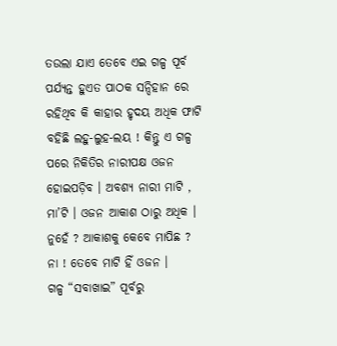ତଉଲା ଯାଏ ତେବେ ଏଇ ଗଳ୍ପ ପୂର୍ବ ପର୍ଯ୍ୟନ୍ତ ହୁଏତ ପାଠକ ସନ୍ଦିହାନ ରେ ରହିଥିବ କି କାହାର ହୃଦୟ ଅଧିକ ଫାଟି ବହିଛି ଲହୁ-ଲୁହ-ଲୟ ! କିନ୍ତୁ ଏ ଗଳ୍ପ ପରେ ନିକିତିର ନାରୀପକ୍ଷ ଓଜନ ହୋଇପଡ଼ିବ । ଅବଶ୍ୟ ନାରୀ ମାଟି , ମା’ଟି । ଓଜନ ଆକାଶ ଠାରୁ ଅଧିକ । ନୁହେଁ ? ଆକାଶକୁ କେବେ ମାପିଛ ? ନା ! ତେବେ ମାଟି ହିଁ ଓଜନ ।
ଗଳ୍ପ “ସବାଖାଇ” ପୂର୍ବରୁ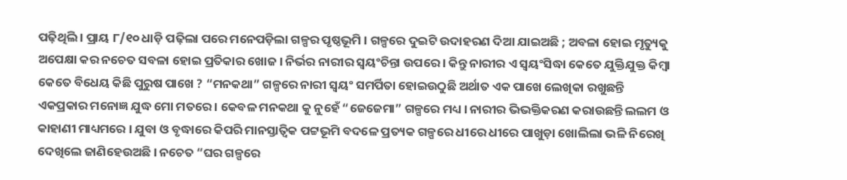ପଢ଼ିଥିଲି । ପ୍ରାୟ ୮/୧୦ ଧାଡ଼ି ପଢ଼ିଲା ପରେ ମନେପଡ଼ିଲା ଗଳ୍ପର ପୃଷ୍ଠଭୂମି । ଗଳ୍ପରେ ଦୁଇଟି ଉଦାହରଣ ଦିଆ ଯାଇଅଛି ; ଅବଳା ହୋଇ ମୃତ୍ୟୁକୁ ଅପେକ୍ଷା କର ନଚେତ ସବଳା ହୋଇ ପ୍ରତିକାର ଖୋଜ । ନିର୍ଭର ନାରୀର ସ୍ୱୟଂଚିନ୍ତା ଉପରେ । କିନ୍ତୁ ନାରୀର ଏ ସ୍ୱୟଂସିଦ୍ଧା କେତେ ଯୁକ୍ତିଯୁକ୍ତ କିମ୍ବା କେତେ ବିଧେୟ କିଛି ପୁରୁଷ ପାଖେ ? “ମନକଥା” ଗଳ୍ପରେ ନାରୀ ସ୍ୱୟଂ ସମର୍ପିତା ହୋଇଉଠୁଛି ଅର୍ଥାତ ଏକ ପାଖେ ଲେଖିକା ରଖୁଛନ୍ତି ଏକପ୍ରକାର ମନୋଜ୍ଞ ଯୁଦ୍ଧ ମୋ ମତରେ । କେବଳ ମନକଥା କୁ ନୁହେଁ “ଜେଜେମା” ଗଳ୍ପରେ ମଧ୍ୟ । ନାରୀର ଭିଭକ୍ତିକରଣ କରାଉଛନ୍ତି ଲଲମ ଓ କାହାଣୀ ମାଧ୍ୟମରେ । ଯୁବା ଓ ବୃଦ୍ଧାରେ କିପରି ମାନସ୍ତାତ୍ଵିକ ପଟ୍ଟଭୂମି ବଦଳେ ପ୍ରତ୍ୟକ ଗଳ୍ପରେ ଧୀରେ ଧୀରେ ପାଖୁଡ଼ା ଖୋଲିଲା ଭଳି ନିରେଖି ଦେଖିଲେ ଜାଣିହେଉଅଛି । ନଚେତ “ଘର ଗଳ୍ପରେ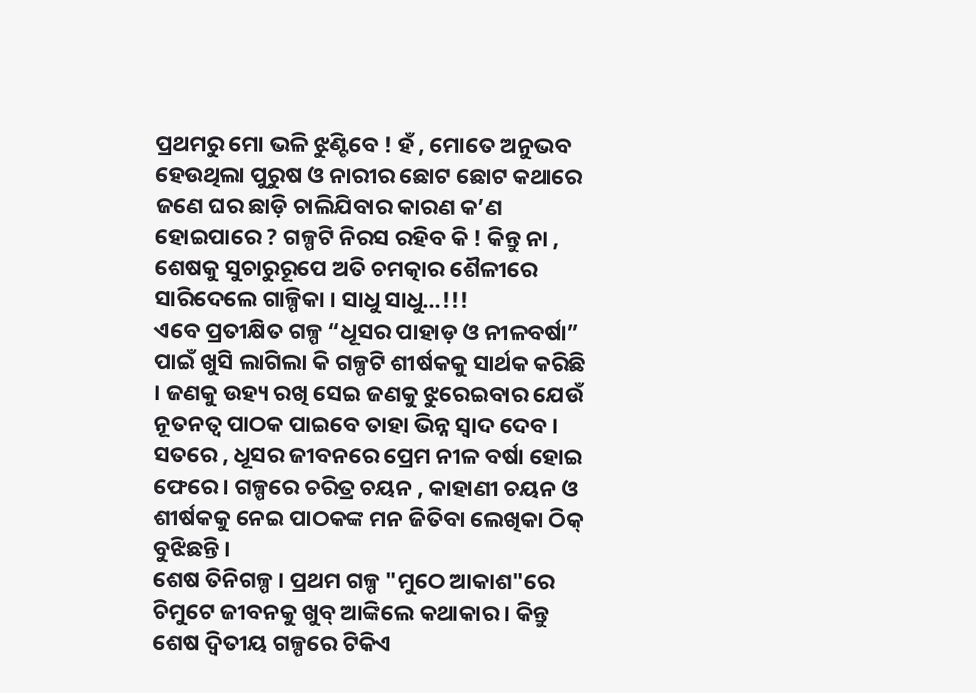ପ୍ରଥମରୁ ମୋ ଭଳି ଝୁଣ୍ଟିବେ ! ହଁ , ମୋତେ ଅନୁଭବ ହେଉଥିଲା ପୁରୁଷ ଓ ନାରୀର ଛୋଟ ଛୋଟ କଥାରେ ଜଣେ ଘର ଛାଡ଼ି ଚାଲିଯିବାର କାରଣ କ’ଣ ହୋଇପାରେ ? ଗଳ୍ପଟି ନିରସ ରହିବ କି ! କିନ୍ତୁ ନା , ଶେଷକୁ ସୁଚାରୁରୂପେ ଅତି ଚମତ୍କାର ଶୈଳୀରେ ସାରିଦେଲେ ଗାଳ୍ପିକା । ସାଧୁ ସାଧୁ…!!!
ଏବେ ପ୍ରତୀକ୍ଷିତ ଗଳ୍ପ “ଧୂସର ପାହାଡ଼ ଓ ନୀଳବର୍ଷା” ପାଇଁ ଖୁସି ଲାଗିଲା କି ଗଳ୍ପଟି ଶୀର୍ଷକକୁ ସାର୍ଥକ କରିଛି । ଜଣକୁ ଉହ୍ୟ ରଖି ସେଇ ଜଣକୁ ଝୁରେଇବାର ଯେଉଁ ନୂତନତ୍ୱ ପାଠକ ପାଇବେ ତାହା ଭିନ୍ନ ସ୍ୱାଦ ଦେବ । ସତରେ , ଧୂସର ଜୀବନରେ ପ୍ରେମ ନୀଳ ବର୍ଷା ହୋଇ ଫେରେ । ଗଳ୍ପରେ ଚରିତ୍ର ଚୟନ , କାହାଣୀ ଚୟନ ଓ ଶୀର୍ଷକକୁ ନେଇ ପାଠକଙ୍କ ମନ ଜିତିବା ଲେଖିକା ଠିକ୍ ବୁଝିଛନ୍ତି ।
ଶେଷ ତିନିଗଳ୍ପ । ପ୍ରଥମ ଗଳ୍ପ "ମୁଠେ ଆକାଶ"ରେ ଚିମୁଟେ ଜୀବନକୁ ଖୁବ୍ ଆଙ୍କିଲେ କଥାକାର । କିନ୍ତୁ ଶେଷ ଦ୍ଵିତୀୟ ଗଳ୍ପରେ ଟିକିଏ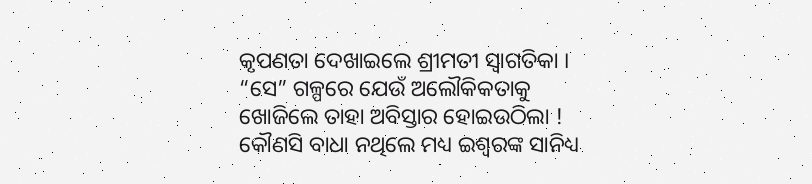କୃପଣତା ଦେଖାଇଲେ ଶ୍ରୀମତୀ ସ୍ୱାଗତିକା । “ସେ” ଗଳ୍ପରେ ଯେଉଁ ଅଲୌକିକତାକୁ ଖୋଜିଲେ ତାହା ଅବିସ୍ତାର ହୋଇଉଠିଲା ! କୌଣସି ବାଧା ନଥିଲେ ମଧ୍ୟ ଇଶ୍ୱରଙ୍କ ସାନିଧ୍ୟ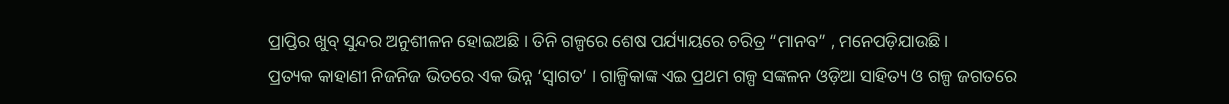ପ୍ରାପ୍ତିର ଖୁବ୍ ସୁନ୍ଦର ଅନୁଶୀଳନ ହୋଇଅଛି । ତିନି ଗଳ୍ପରେ ଶେଷ ପର୍ଯ୍ୟାୟରେ ଚରିତ୍ର “ମାନବ” , ମନେପଡ଼ିଯାଉଛି ।
ପ୍ରତ୍ୟକ କାହାଣୀ ନିଜନିଜ ଭିତରେ ଏକ ଭିନ୍ନ ‘ସ୍ୱାଗତ’ । ଗାଳ୍ପିକାଙ୍କ ଏଇ ପ୍ରଥମ ଗଳ୍ପ ସଙ୍କଳନ ଓଡ଼ିଆ ସାହିତ୍ୟ ଓ ଗଳ୍ପ ଜଗତରେ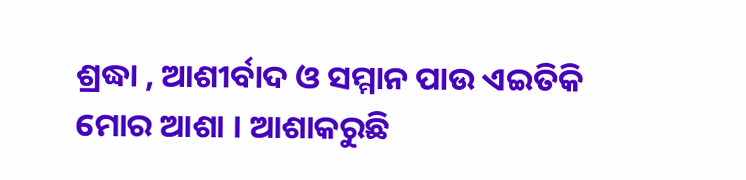ଶ୍ରଦ୍ଧା , ଆଶୀର୍ବାଦ ଓ ସମ୍ମାନ ପାଉ ଏଇତିକି ମୋର ଆଶା । ଆଶାକରୁଛି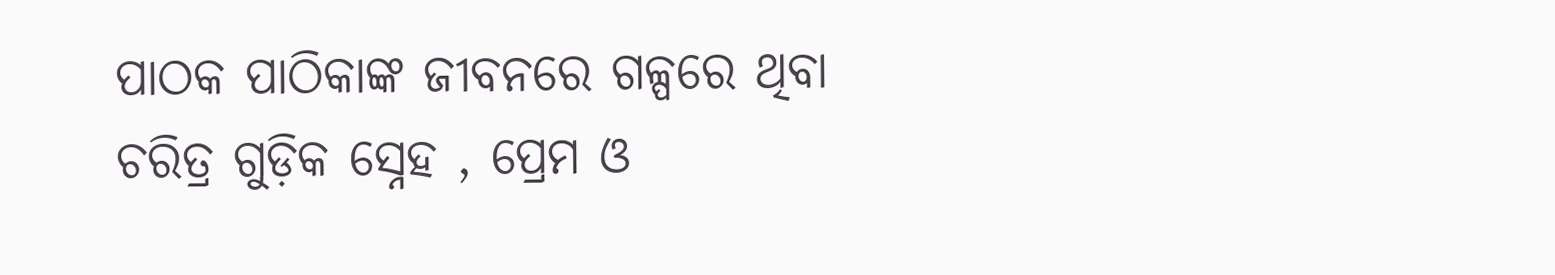ପାଠକ ପାଠିକାଙ୍କ ଜୀବନରେ ଗଳ୍ପରେ ଥିବା ଚରିତ୍ର ଗୁଡ଼ିକ ସ୍ନେହ , ପ୍ରେମ ଓ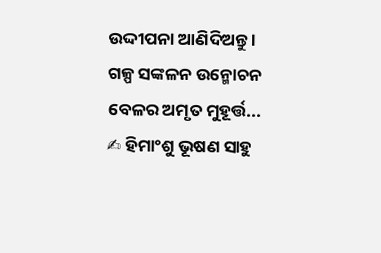ଉଦ୍ଦୀପନା ଆଣିଦିଅନ୍ତୁ ।
ଗଳ୍ପ ସଙ୍କଳନ ଉନ୍ମୋଚନ ବେଳର ଅମୃତ ମୁହୂର୍ତ୍ତ...
✍ ହିମାଂଶୁ ଭୂଷଣ ସାହୁ